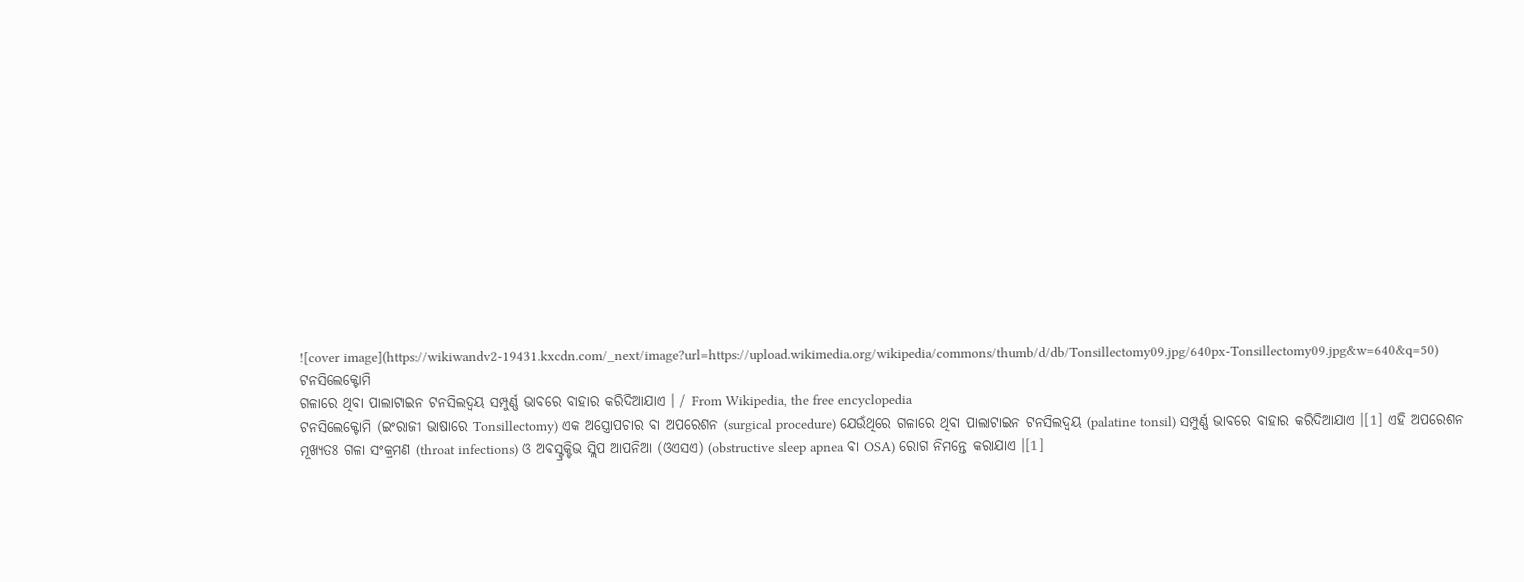![cover image](https://wikiwandv2-19431.kxcdn.com/_next/image?url=https://upload.wikimedia.org/wikipedia/commons/thumb/d/db/Tonsillectomy09.jpg/640px-Tonsillectomy09.jpg&w=640&q=50)
ଟନସିଲେକ୍ଟୋମି
ଗଳାରେ ଥିବା ପାଲାଟାଇନ ଟନସିଲଦ୍ୱୟ ସମ୍ପୁର୍ଣ୍ଣ ଭାବରେ ବାହାର କରିଦିଆଯାଏ । / From Wikipedia, the free encyclopedia
ଟନସିଲେକ୍ଟୋମି (ଇଂରାଜୀ ଭାଷାରେ Tonsillectomy) ଏକ ଅସ୍ତ୍ରୋପଚାର ବା ଅପରେଶନ (surgical procedure) ଯେଉଁଥିରେ ଗଳାରେ ଥିବା ପାଲାଟାଇନ ଟନସିଲଦ୍ୱୟ (palatine tonsil) ସମ୍ପୁର୍ଣ୍ଣ ଭାବରେ ବାହାର କରିଦିଆଯାଏ ।[1] ଏହି ଅପରେଶନ ମୂଖ୍ୟତଃ ଗଳା ସଂକ୍ରମଣ (throat infections) ଓ ଅବସ୍ଟ୍ରକ୍ଟିଭ ସ୍ଲିପ ଆପନିଆ (ଓଏସଏ) (obstructive sleep apnea ବା OSA) ରୋଗ ନିମନ୍ତେ କରାଯାଏ ।[1]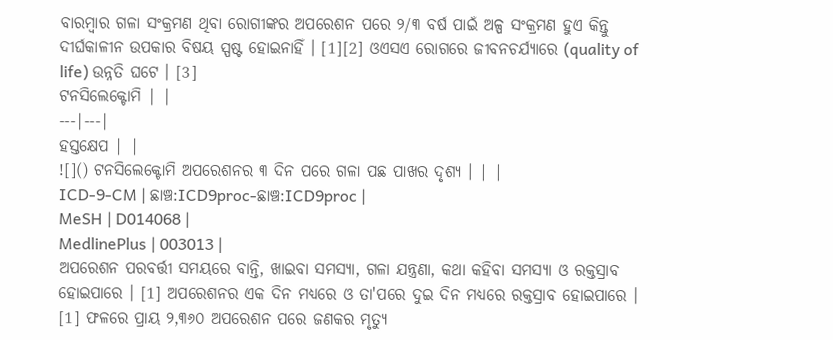ବାରମ୍ବାର ଗଳା ସଂକ୍ରମଣ ଥିବା ରୋଗୀଙ୍କର ଅପରେଶନ ପରେ ୨/୩ ବର୍ଷ ପାଇଁ ଅଳ୍ପ ସଂକ୍ରମଣ ହୁଏ କିନ୍ତୁ ଦୀର୍ଘକାଳୀନ ଉପକାର ବିଷୟ ସ୍ପଷ୍ଟ ହୋଇନାହିଁ । [1][2] ଓଏସଏ ରୋଗରେ ଜୀବନଚର୍ଯ୍ୟାରେ (quality of life) ଉନ୍ନତି ଘଟେ । [3]
ଟନସିଲେକ୍ଟୋମି | |
---|---|
ହସ୍ତକ୍ଷେପ | |
![]() ଟନସିଲେକ୍ଟୋମି ଅପରେଶନର ୩ ଦିନ ପରେ ଗଳା ପଛ ପାଖର ଦୃଶ୍ୟ । | |
ICD-9-CM | ଛାଞ୍ଚ:ICD9proc-ଛାଞ୍ଚ:ICD9proc |
MeSH | D014068 |
MedlinePlus | 003013 |
ଅପରେଶନ ପରବର୍ତ୍ତୀ ସମୟରେ ବାନ୍ତି, ଖାଇବା ସମସ୍ୟା, ଗଳା ଯନ୍ତ୍ରଣା, କଥା କହିବା ସମସ୍ୟା ଓ ରକ୍ତସ୍ରାବ ହୋଇପାରେ । [1] ଅପରେଶନର ଏକ ଦିନ ମଧ୍ୟରେ ଓ ତା'ପରେ ଦୁଇ ଦିନ ମଧ୍ୟରେ ରକ୍ତସ୍ରାବ ହୋଇପାରେ । [1] ଫଳରେ ପ୍ରାୟ ୨,୩୬୦ ଅପରେଶନ ପରେ ଜଣକର ମୃତ୍ୟୁ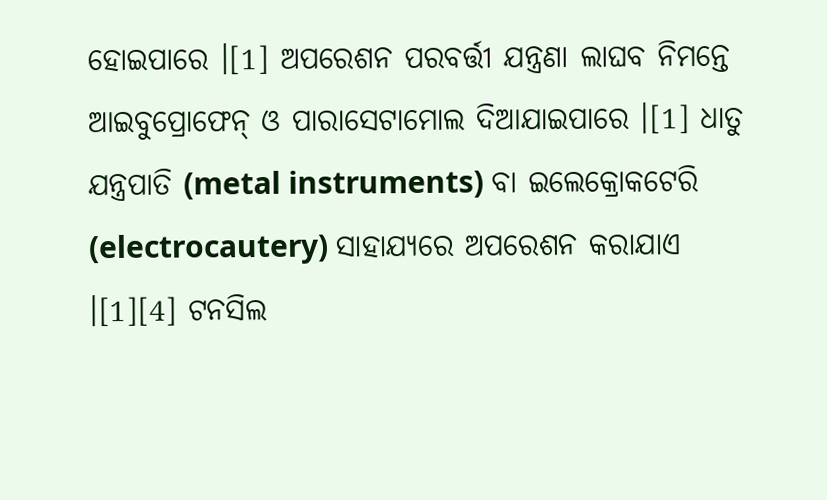ହୋଇପାରେ ।[1] ଅପରେଶନ ପରବର୍ତ୍ତୀ ଯନ୍ତ୍ରଣା ଲାଘବ ନିମନ୍ତେ ଆଇବୁପ୍ରୋଫେନ୍ ଓ ପାରାସେଟାମୋଲ ଦିଆଯାଇପାରେ ।[1] ଧାତୁ ଯନ୍ତ୍ରପାତି (metal instruments) ବା ଇଲେକ୍ରୋକଟେରି (electrocautery) ସାହାଯ୍ୟରେ ଅପରେଶନ କରାଯାଏ ।[1][4] ଟନସିଲ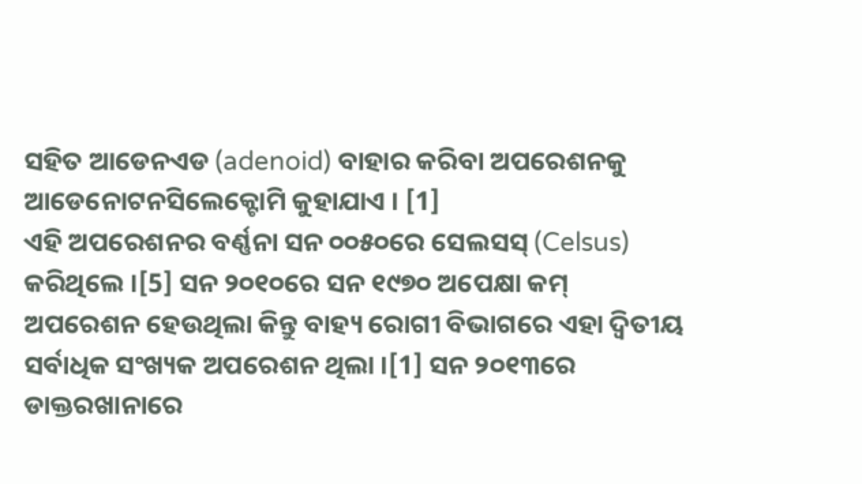ସହିତ ଆଡେନଏଡ (adenoid) ବାହାର କରିବା ଅପରେଶନକୁ ଆଡେନୋଟନସିଲେକ୍ଟୋମି କୁହାଯାଏ । [1]
ଏହି ଅପରେଶନର ବର୍ଣ୍ଣନା ସନ ୦୦୫୦ରେ ସେଲସସ୍ (Celsus) କରିଥିଲେ ।[5] ସନ ୨୦୧୦ରେ ସନ ୧୯୭୦ ଅପେକ୍ଷା କମ୍ ଅପରେଶନ ହେଉଥିଲା କିନ୍ତୁ ବାହ୍ୟ ରୋଗୀ ବିଭାଗରେ ଏହା ଦ୍ୱିତୀୟ ସର୍ବାଧିକ ସଂଖ୍ୟକ ଅପରେଶନ ଥିଲା ।[1] ସନ ୨୦୧୩ରେ ଡାକ୍ତରଖାନାରେ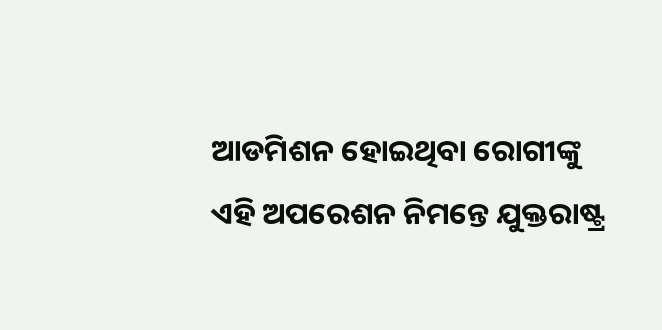ଆଡମିଶନ ହୋଇଥିବା ରୋଗୀଙ୍କୁ ଏହି ଅପରେଶନ ନିମନ୍ତେ ଯୁକ୍ତରାଷ୍ଟ୍ର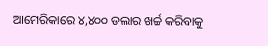ଆମେରିକାରେ ୪,୪୦୦ ଡଲାର ଖର୍ଚ୍ଚ କରିବାକୁ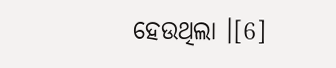ହେଉଥିଲା ।[6]